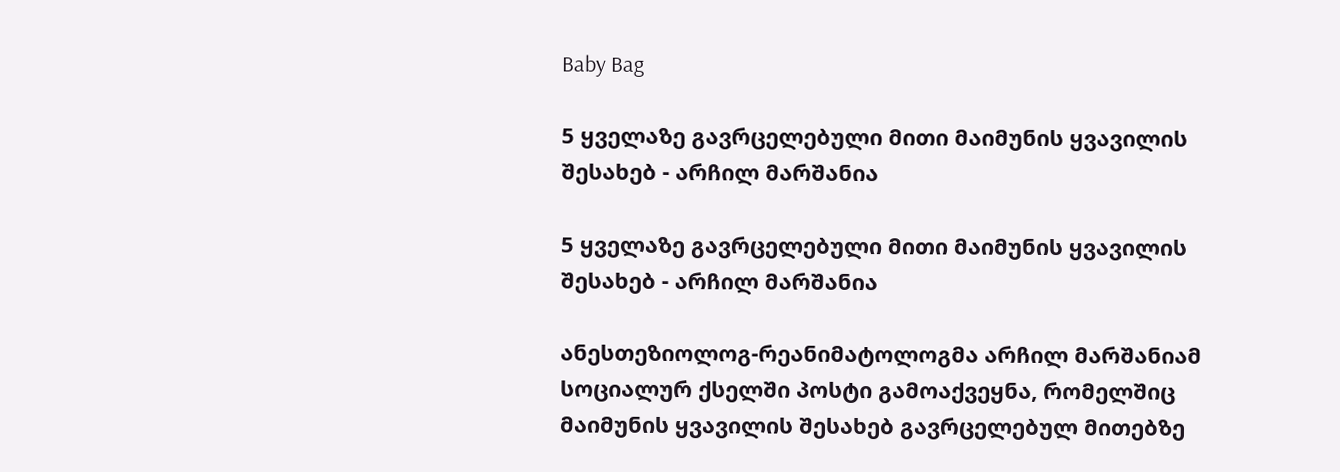Baby Bag

5 ყველაზე გავრცელებული მითი მაიმუნის ყვავილის შესახებ - არჩილ მარშანია

5 ყველაზე გავრცელებული მითი მაიმუნის ყვავილის შესახებ - არჩილ მარშანია

ანესთეზიოლოგ-რეანიმატოლოგმა არჩილ მარშანიამ სოციალურ ქსელში პოსტი გამოაქვეყნა, რომელშიც მაიმუნის ყვავილის შესახებ გავრცელებულ მითებზე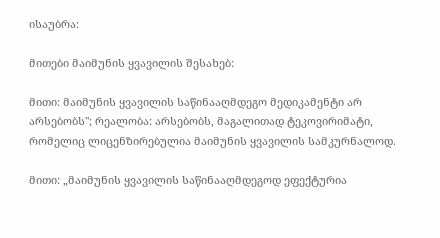ისაუბრა:

მითები მაიმუნის ყვავილის შესახებ:

მითი: მაიმუნის ყვავილის საწინააღმდეგო მედიკამენტი არ არსებობს''; რეალობა: არსებობს, მაგალითად ტეკოვირიმატი, რომელიც ლიცენზირებულია მაიმუნის ყვავილის სამკურნალოდ.

მითი: „მაიმუნის ყვავილის საწინააღმდეგოდ ეფექტურია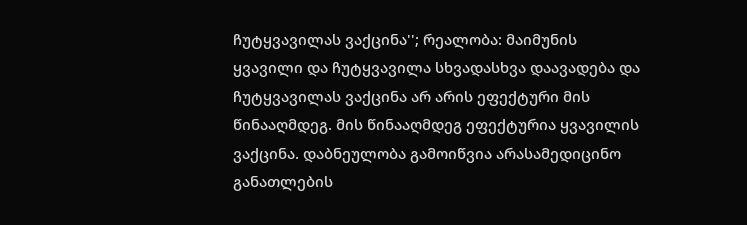ჩუტყვავილას ვაქცინა''; რეალობა: მაიმუნის ყვავილი და ჩუტყვავილა სხვადასხვა დაავადება და ჩუტყვავილას ვაქცინა არ არის ეფექტური მის წინააღმდეგ. მის წინააღმდეგ ეფექტურია ყვავილის ვაქცინა. დაბნეულობა გამოიწვია არასამედიცინო განათლების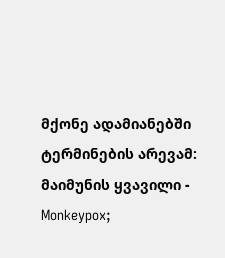მქონე ადამიანებში ტერმინების არევამ: მაიმუნის ყვავილი - Monkeypox;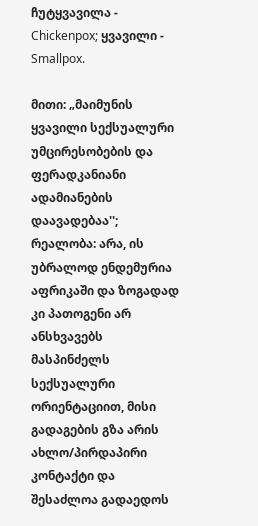ჩუტყვავილა - Chickenpox; ყვავილი - Smallpox.

მითი: „მაიმუნის ყვავილი სექსუალური უმცირესობების და ფერადკანიანი ადამიანების დაავადებაა''; რეალობა: არა, ის უბრალოდ ენდემურია აფრიკაში და ზოგადად კი პათოგენი არ ანსხვავებს მასპინძელს სექსუალური ორიენტაციით, მისი გადაგების გზა არის ახლო/პირდაპირი კონტაქტი და შესაძლოა გადაედოს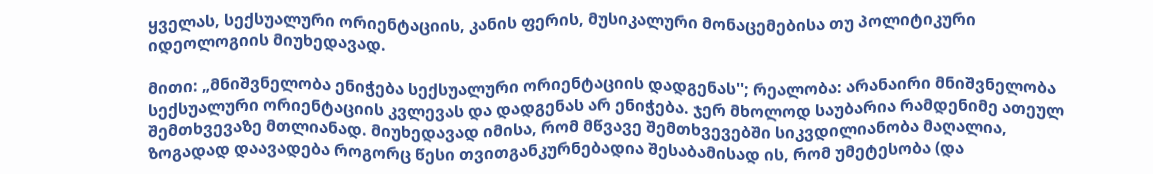ყველას, სექსუალური ორიენტაციის, კანის ფერის, მუსიკალური მონაცემებისა თუ პოლიტიკური იდეოლოგიის მიუხედავად.

მითი: „მნიშვნელობა ენიჭება სექსუალური ორიენტაციის დადგენას''; რეალობა: არანაირი მნიშვნელობა სექსუალური ორიენტაციის კვლევას და დადგენას არ ენიჭება. ჯერ მხოლოდ საუბარია რამდენიმე ათეულ შემთხვევაზე მთლიანად. მიუხედავად იმისა, რომ მწვავე შემთხვევებში სიკვდილიანობა მაღალია, ზოგადად დაავადება როგორც წესი თვითგანკურნებადია შესაბამისად ის, რომ უმეტესობა (და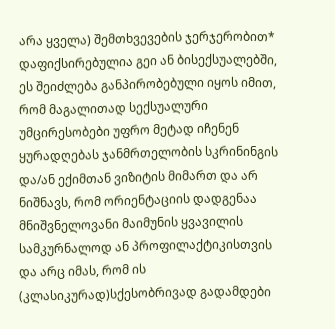არა ყველა) შემთხვევების ჯერჯერობით* დაფიქსირებულია გეი ან ბისექსუალებში, ეს შეიძლება განპირობებული იყოს იმით, რომ მაგალითად სექსუალური უმცირესობები უფრო მეტად იჩენენ ყურადღებას ჯანმრთელობის სკრინინგის და/ან ექიმთან ვიზიტის მიმართ და არ ნიშნავს, რომ ორიენტაციის დადგენაა მნიშვნელოვანი მაიმუნის ყვავილის სამკურნალოდ ან პროფილაქტიკისთვის და არც იმას, რომ ის (კლასიკურად)სქესობრივად გადამდები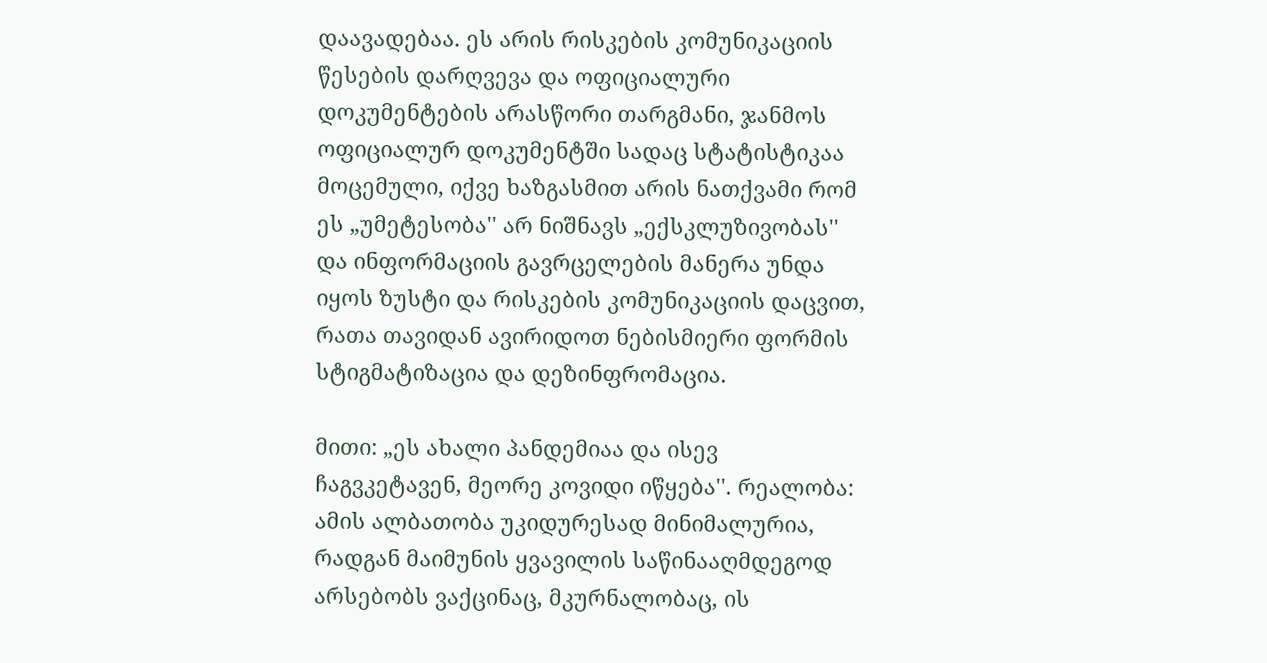დაავადებაა. ეს არის რისკების კომუნიკაციის წესების დარღვევა და ოფიციალური დოკუმენტების არასწორი თარგმანი, ჯანმოს ოფიციალურ დოკუმენტში სადაც სტატისტიკაა მოცემული, იქვე ხაზგასმით არის ნათქვამი რომ ეს „უმეტესობა'' არ ნიშნავს „ექსკლუზივობას'' და ინფორმაციის გავრცელების მანერა უნდა იყოს ზუსტი და რისკების კომუნიკაციის დაცვით, რათა თავიდან ავირიდოთ ნებისმიერი ფორმის სტიგმატიზაცია და დეზინფრომაცია.

მითი: „ეს ახალი პანდემიაა და ისევ ჩაგვკეტავენ, მეორე კოვიდი იწყება''. რეალობა: ამის ალბათობა უკიდურესად მინიმალურია, რადგან მაიმუნის ყვავილის საწინააღმდეგოდ არსებობს ვაქცინაც, მკურნალობაც, ის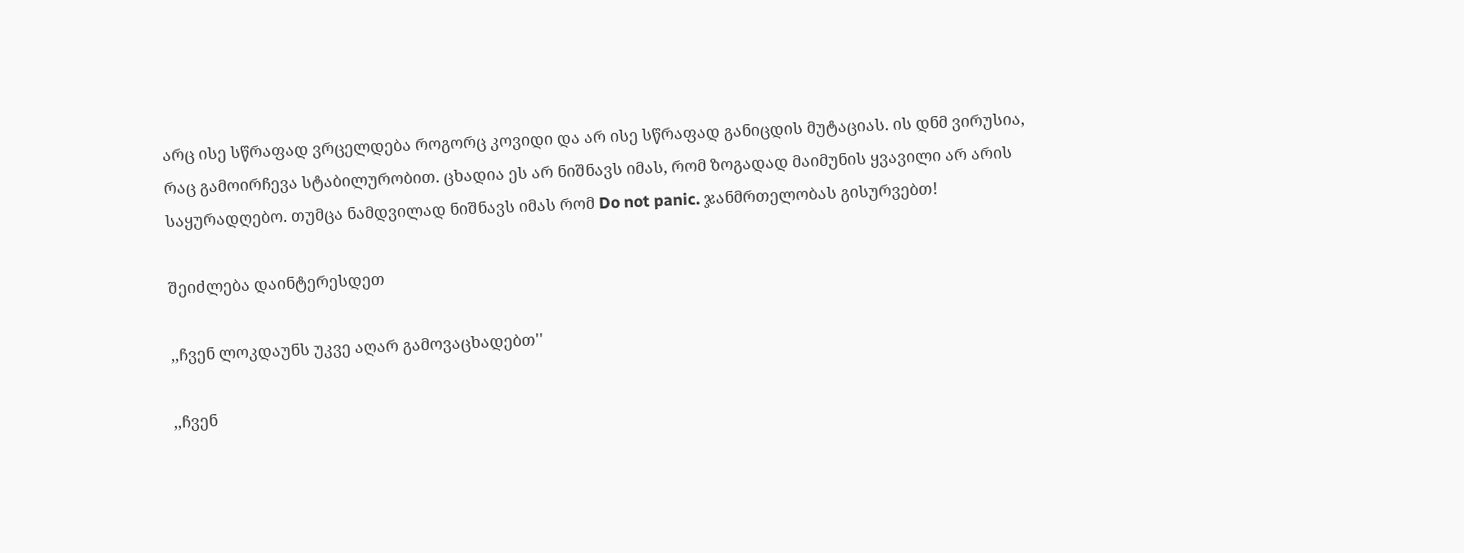არც ისე სწრაფად ვრცელდება როგორც კოვიდი და არ ისე სწრაფად განიცდის მუტაციას. ის დნმ ვირუსია, რაც გამოირჩევა სტაბილურობით. ცხადია ეს არ ნიშნავს იმას, რომ ზოგადად მაიმუნის ყვავილი არ არის საყურადღებო. თუმცა ნამდვილად ნიშნავს იმას რომ Do not panic. ჯანმრთელობას გისურვებთ!

შეიძლება დაინტერესდეთ

,,ჩვენ ლოკდაუნს უკვე აღარ გამოვაცხადებთ''

,,ჩვენ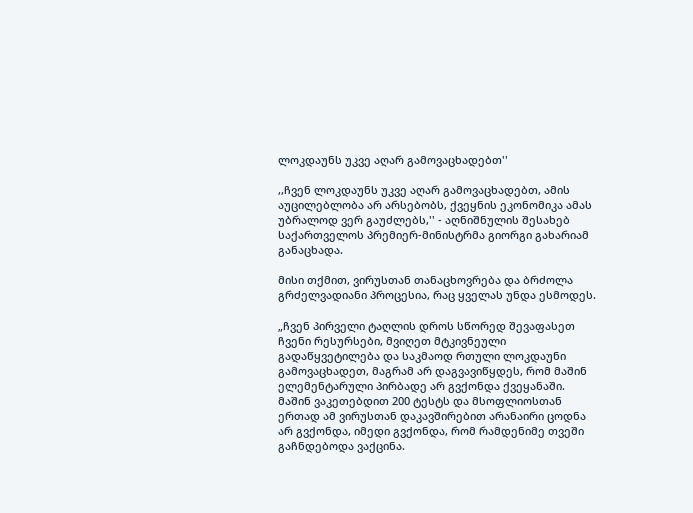ლოკდაუნს უკვე აღარ გამოვაცხადებთ''

,,ჩვენ ლოკდაუნს უკვე აღარ გამოვაცხადებთ, ამის აუცილებლობა არ არსებობს, ქვეყნის ეკონომიკა ამას უბრალოდ ვერ გაუძლებს,'' - აღნიშნულის შესახებ საქართველოს პრემიერ-მინისტრმა გიორგი გახარიამ განაცხადა.

მისი თქმით, ვირუსთან თანაცხოვრება და ბრძოლა გრძელვადიანი პროცესია, რაც ყველას უნდა ესმოდეს.

„ჩვენ პირველი ტაღლის დროს სწორედ შევაფასეთ ჩვენი რესურსები, მვიღეთ მტკივნეული გადაწყვეტილება და საკმაოდ რთული ლოკდაუნი გამოვაცხადეთ, მაგრამ არ დაგვავიწყდეს, რომ მაშინ ელემენტარული პირბადე არ გვქონდა ქვეყანაში. მაშინ ვაკეთებდით 200 ტესტს და მსოფლიოსთან ერთად ამ ვირუსთან დაკავშირებით არანაირი ცოდნა არ გვქონდა, იმედი გვქონდა, რომ რამდენიმე თვეში გაჩნდებოდა ვაქცინა.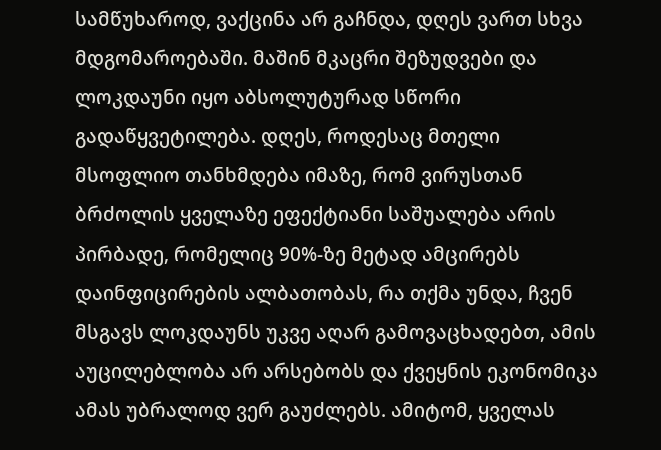სამწუხაროდ, ვაქცინა არ გაჩნდა, დღეს ვართ სხვა მდგომაროებაში. მაშინ მკაცრი შეზუდვები და ლოკდაუნი იყო აბსოლუტურად სწორი გადაწყვეტილება. დღეს, როდესაც მთელი მსოფლიო თანხმდება იმაზე, რომ ვირუსთან ბრძოლის ყველაზე ეფექტიანი საშუალება არის პირბადე, რომელიც 90%-ზე მეტად ამცირებს დაინფიცირების ალბათობას, რა თქმა უნდა, ჩვენ მსგავს ლოკდაუნს უკვე აღარ გამოვაცხადებთ, ამის აუცილებლობა არ არსებობს და ქვეყნის ეკონომიკა ამას უბრალოდ ვერ გაუძლებს. ამიტომ, ყველას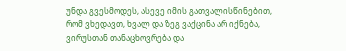უნდა გვესმოდეს, ასევე იმის გათვალისწინებით, რომ ვხედავთ, ხვალ და ზეგ ვაქცინა არ იქნება, ვირუსთან თანაცხოვრება და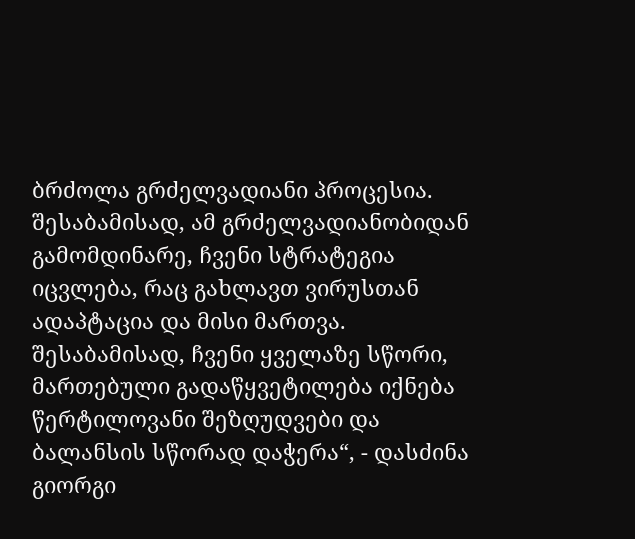ბრძოლა გრძელვადიანი პროცესია. შესაბამისად, ამ გრძელვადიანობიდან გამომდინარე, ჩვენი სტრატეგია იცვლება, რაც გახლავთ ვირუსთან ადაპტაცია და მისი მართვა. შესაბამისად, ჩვენი ყველაზე სწორი, მართებული გადაწყვეტილება იქნება წერტილოვანი შეზღუდვები და ბალანსის სწორად დაჭერა“, - დასძინა გიორგი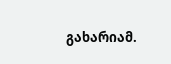გახარიამ.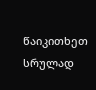წაიკითხეთ სრულად